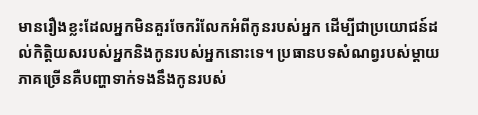មានរឿងខ្លះដែលអ្នកមិនគួរចែករំលែកអំពីកូនរបស់អ្នក ដើម្បីជាប្រយោជន៍ដល់កិត្តិយសរបស់អ្នកនិងកូនរបស់អ្នកនោះទេ។ ប្រធានបទសំណព្វរបស់ម្តាយភាគច្រើនគឺបញ្ហាទាក់ទងនឹងកូនរបស់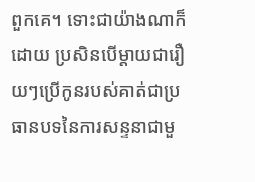ពួកគេ។ ទោះជាយ៉ាងណាក៏ដោយ ប្រសិនបើម្តាយជារឿយៗប្រើកូនរបស់គាត់ជាប្រធានបទនៃការសន្ទនាជាមួ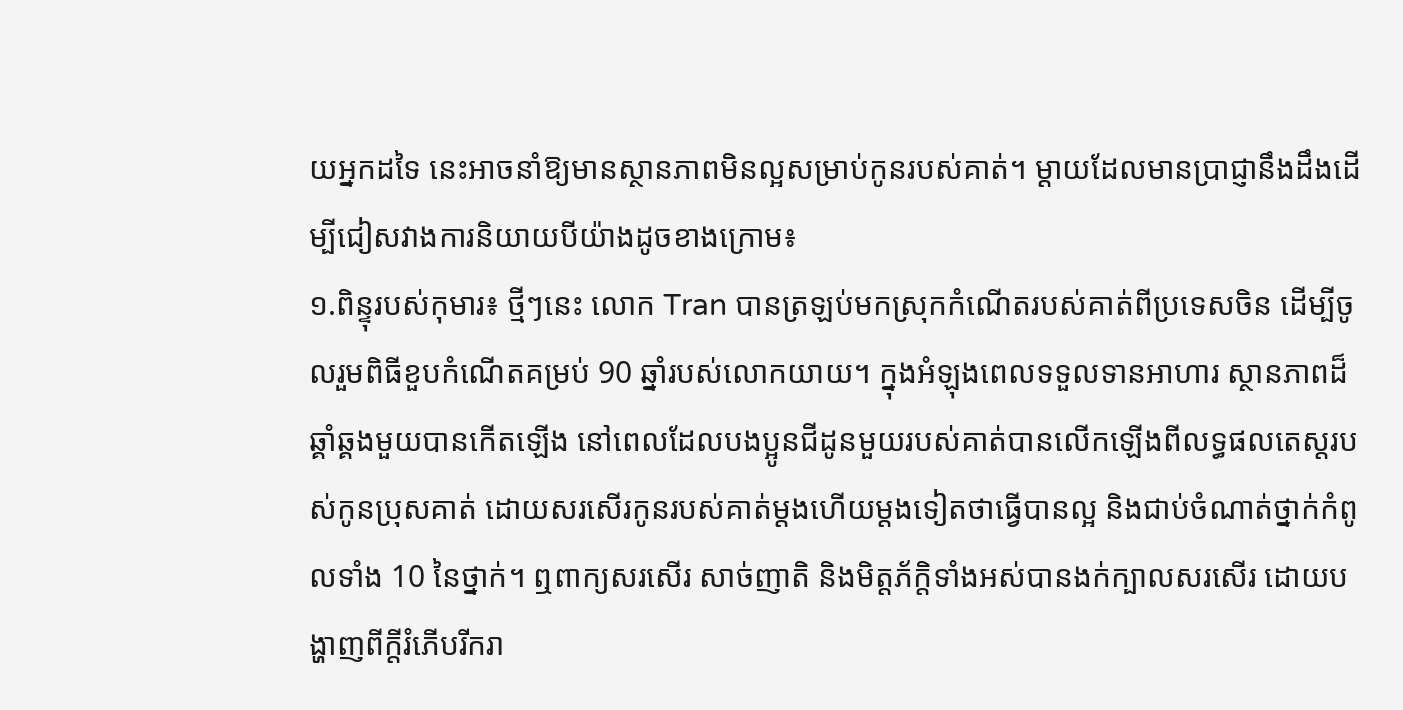យអ្នកដទៃ នេះអាចនាំឱ្យមានស្ថានភាពមិនល្អសម្រាប់កូនរបស់គាត់។ ម្ដាយដែលមានប្រាជ្ញានឹងដឹងដើម្បីជៀសវាងការនិយាយបីយ៉ាងដូចខាងក្រោម៖
១.ពិន្ទុរបស់កុមារ៖ ថ្មីៗនេះ លោក Tran បានត្រឡប់មកស្រុកកំណើតរបស់គាត់ពីប្រទេសចិន ដើម្បីចូលរួមពិធីខួបកំណើតគម្រប់ 90 ឆ្នាំរបស់លោកយាយ។ ក្នុងអំឡុងពេលទទួលទានអាហារ ស្ថានភាពដ៏ឆ្គាំឆ្គងមួយបានកើតឡើង នៅពេលដែលបងប្អូនជីដូនមួយរបស់គាត់បានលើកឡើងពីលទ្ធផលតេស្តរបស់កូនប្រុសគាត់ ដោយសរសើរកូនរបស់គាត់ម្តងហើយម្តងទៀតថាធ្វើបានល្អ និងជាប់ចំណាត់ថ្នាក់កំពូលទាំង 10 នៃថ្នាក់។ ឮពាក្យសរសើរ សាច់ញាតិ និងមិត្តភ័ក្តិទាំងអស់បានងក់ក្បាលសរសើរ ដោយបង្ហាញពីក្តីរំភើបរីករា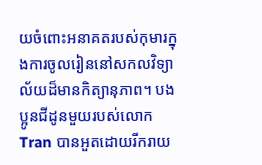យចំពោះអនាគតរបស់កុមារក្នុងការចូលរៀននៅសកលវិទ្យាល័យដ៏មានកិត្យានុភាព។ បងប្អូនជីដូនមួយរបស់លោក Tran បានអួតដោយរីករាយ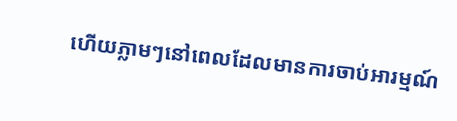ហើយភ្លាមៗនៅពេលដែលមានការចាប់អារម្មណ៍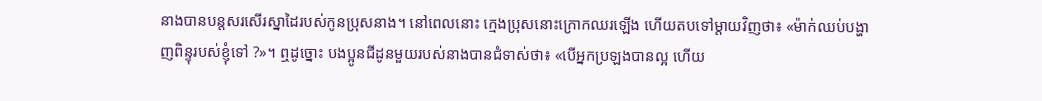នាងបានបន្តសរសើរស្នាដៃរបស់កូនប្រុសនាង។ នៅពេលនោះ ក្មេងប្រុសនោះក្រោកឈរឡើង ហើយតបទៅម្តាយវិញថា៖ «ម៉ាក់ឈប់បង្ហាញពិន្ទុរបស់ខ្ញុំទៅ ?»។ ឮដូច្នោះ បងប្អូនជីដូនមួយរបស់នាងបានជំទាស់ថា៖ «បើអ្នកប្រឡងបានល្អ ហើយ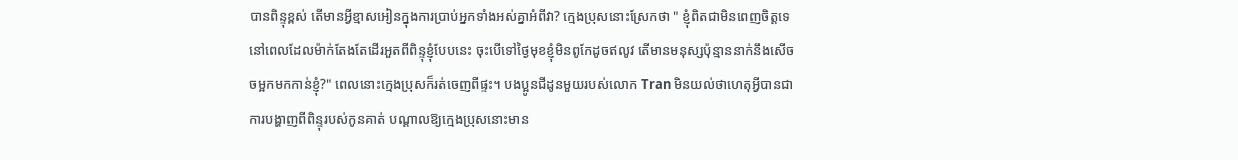បានពិន្ទុខ្ពស់ តើមានអ្វីខ្មាសអៀនក្នុងការប្រាប់អ្នកទាំងអស់គ្នាអំពីវា? ក្មេងប្រុសនោះស្រែកថា " ខ្ញុំពិតជាមិនពេញចិត្តទេនៅពេលដែលម៉ាក់តែងតែដើរអួតពីពិន្ទុខ្ញុំបែបនេះ ចុះបើទៅថ្ងៃមុខខ្ញុំមិនពូកែដូចឥលូវ តើមានមនុស្សប៉ុន្មាននាក់នឹងសើចចម្អកមកកាន់ខ្ញុំ?" ពេលនោះក្មេងប្រុសក៏រត់ចេញពីផ្ទះ។ បងប្អូនជីដូនមួយរបស់លោក Tran មិនយល់ថាហេតុអ្វីបានជាការបង្ហាញពីពិន្ទុរបស់កូនគាត់ បណ្តាលឱ្យក្មេងប្រុសនោះមាន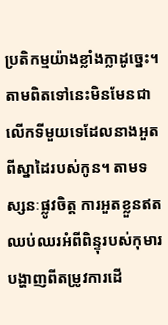ប្រតិកម្មយ៉ាងខ្លាំងក្លាដូច្នេះ។ តាមពិតទៅនេះមិនមែនជាលើកទីមួយទេដែលនាងអួតពីស្នាដៃរបស់កូន។ តាមទស្សនៈផ្លូវចិត្ត ការអួតខ្លួនឥតឈប់ឈរអំពីពិន្ទុរបស់កុមារបង្ហាញពីតម្រូវការដើ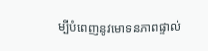ម្បីបំពេញនូវមោទនភាពផ្ទាល់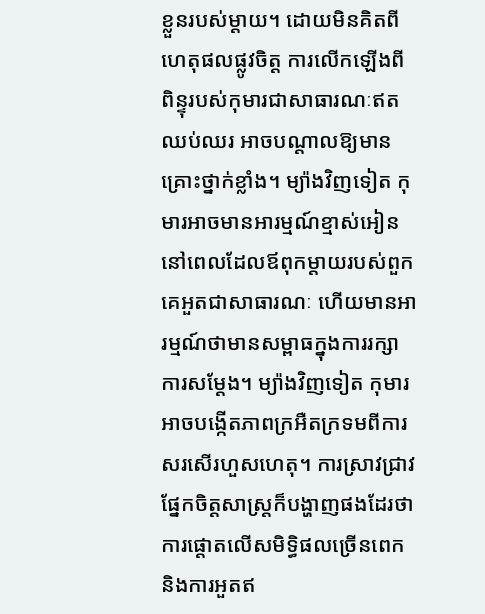ខ្លួនរបស់ម្តាយ។ ដោយមិនគិតពីហេតុផលផ្លូវចិត្ត ការលើកឡើងពីពិន្ទុរបស់កុមារជាសាធារណៈឥតឈប់ឈរ អាចបណ្តាលឱ្យមានគ្រោះថ្នាក់ខ្លាំង។ ម្យ៉ាងវិញទៀត កុមារអាចមានអារម្មណ៍ខ្មាស់អៀននៅពេលដែលឪពុកម្តាយរបស់ពួកគេអួតជាសាធារណៈ ហើយមានអារម្មណ៍ថាមានសម្ពាធក្នុងការរក្សាការសម្តែង។ ម្យ៉ាងវិញទៀត កុមារអាចបង្កើតភាពក្រអឺតក្រទមពីការសរសើរហួសហេតុ។ ការស្រាវជ្រាវផ្នែកចិត្តសាស្រ្តក៏បង្ហាញផងដែរថា ការផ្តោតលើសមិទ្ធិផលច្រើនពេក និងការអួតឥ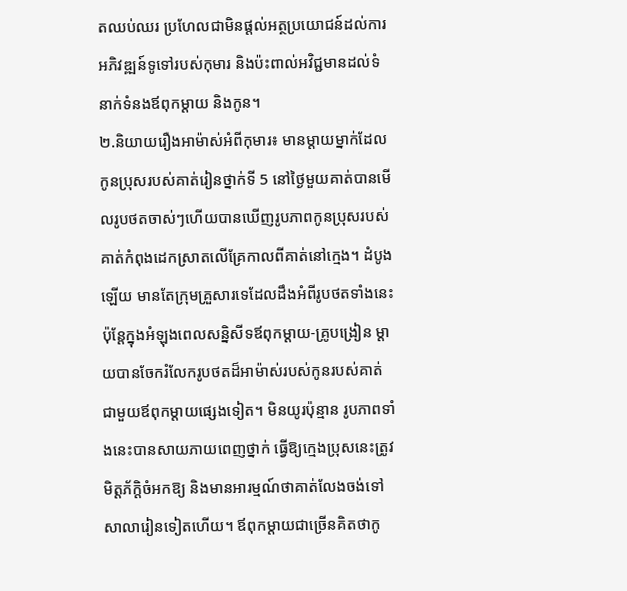តឈប់ឈរ ប្រហែលជាមិនផ្តល់អត្ថប្រយោជន៍ដល់ការអភិវឌ្ឍន៍ទូទៅរបស់កុមារ និងប៉ះពាល់អវិជ្ជមានដល់ទំនាក់ទំនងឪពុកម្តាយ និងកូន។
២.និយាយរឿងអាម៉ាស់អំពីកុមារ៖ មានម្តាយម្នាក់ដែលកូនប្រុសរបស់គាត់រៀនថ្នាក់ទី 5 នៅថ្ងៃមួយគាត់បានមើលរូបថតចាស់ៗហើយបានឃើញរូបភាពកូនប្រុសរបស់គាត់កំពុងដេកស្រាតលើគ្រែកាលពីគាត់នៅក្មេង។ ដំបូងឡើយ មានតែក្រុមគ្រួសារទេដែលដឹងអំពីរូបថតទាំងនេះ ប៉ុន្តែក្នុងអំឡុងពេលសន្និសីទឪពុកម្តាយ-គ្រូបង្រៀន ម្តាយបានចែករំលែករូបថតដ៏អាម៉ាស់របស់កូនរបស់គាត់ជាមួយឪពុកម្តាយផ្សេងទៀត។ មិនយូរប៉ុន្មាន រូបភាពទាំងនេះបានសាយភាយពេញថ្នាក់ ធ្វើឱ្យក្មេងប្រុសនេះត្រូវមិត្តភ័ក្តិចំអកឱ្យ និងមានអារម្មណ៍ថាគាត់លែងចង់ទៅសាលារៀនទៀតហើយ។ ឪពុកម្តាយជាច្រើនគិតថាកូ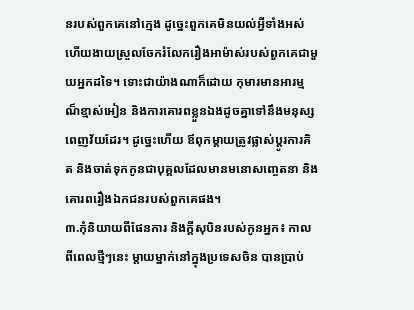នរបស់ពួកគេនៅក្មេង ដូច្នេះពួកគេមិនយល់អ្វីទាំងអស់ ហើយងាយស្រួលចែករំលែករឿងអាម៉ាស់របស់ពួកគេជាមួយអ្នកដទៃ។ ទោះជាយ៉ាងណាក៏ដោយ កុមារមានអារម្មណ៏ខ្មាស់អៀន និងការគោរពខ្លួនឯងដូចគ្នាទៅនឹងមនុស្សពេញវ័យដែរ។ ដូច្នេះហើយ ឪពុកម្តាយត្រូវផ្លាស់ប្តូរការគិត និងចាត់ទុកកូនជាបុគ្គលដែលមានមនោសញ្ចេតនា និងគោរពរឿងឯកជនរបស់ពួកគេផង។
៣.កុំនិយាយពីផែនការ និងក្តីសុបិនរបស់កូនអ្នក៖ កាលពីពេលថ្មីៗនេះ ម្តាយម្នាក់នៅក្នុងប្រទេសចិន បានប្រាប់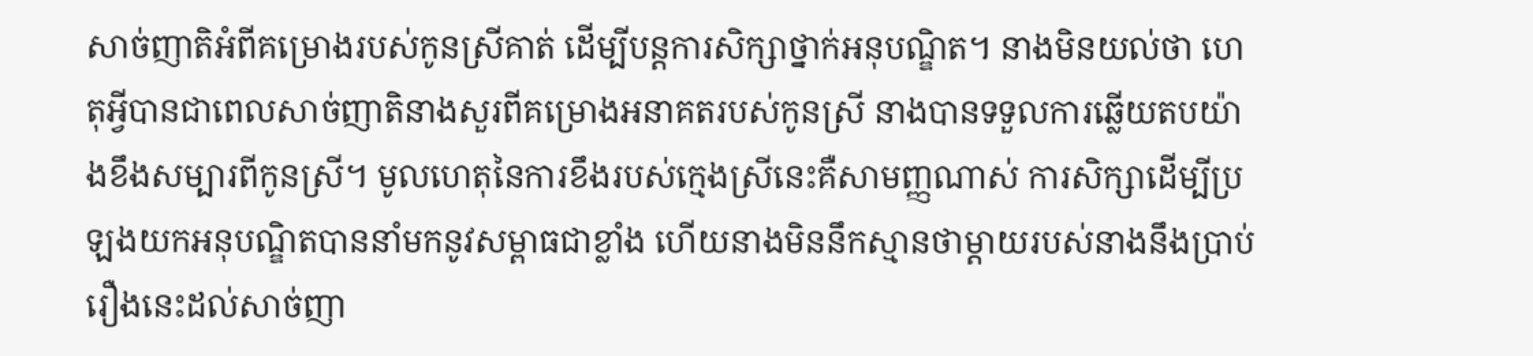សាច់ញាតិអំពីគម្រោងរបស់កូនស្រីគាត់ ដើម្បីបន្តការសិក្សាថ្នាក់អនុបណ្ឌិត។ នាងមិនយល់ថា ហេតុអ្វីបានជាពេលសាច់ញាតិនាងសួរពីគម្រោងអនាគតរបស់កូនស្រី នាងបានទទួលការឆ្លើយតបយ៉ាងខឹងសម្បារពីកូនស្រី។ មូលហេតុនៃការខឹងរបស់ក្មេងស្រីនេះគឺសាមញ្ញណាស់ ការសិក្សាដើម្បីប្រឡងយកអនុបណ្ឌិតបាននាំមកនូវសម្ពាធជាខ្លាំង ហើយនាងមិននឹកស្មានថាម្ដាយរបស់នាងនឹងប្រាប់រឿងនេះដល់សាច់ញា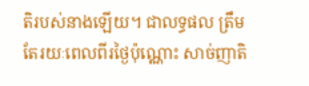តិរបស់នាងឡើយ។ ជាលទ្ធផល ត្រឹមតែរយៈពេលពីរថ្ងៃប៉ុណ្ណោះ សាច់ញាតិ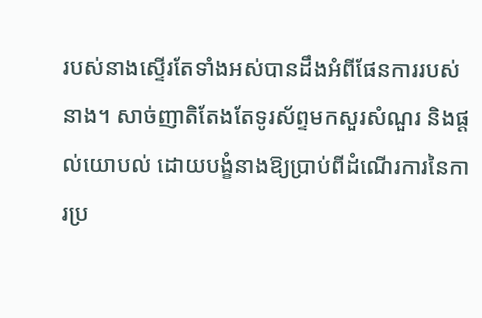របស់នាងស្ទើរតែទាំងអស់បានដឹងអំពីផែនការរបស់នាង។ សាច់ញាតិតែងតែទូរស័ព្ទមកសួរសំណួរ និងផ្តល់យោបល់ ដោយបង្ខំនាងឱ្យប្រាប់ពីដំណើរការនៃការប្រ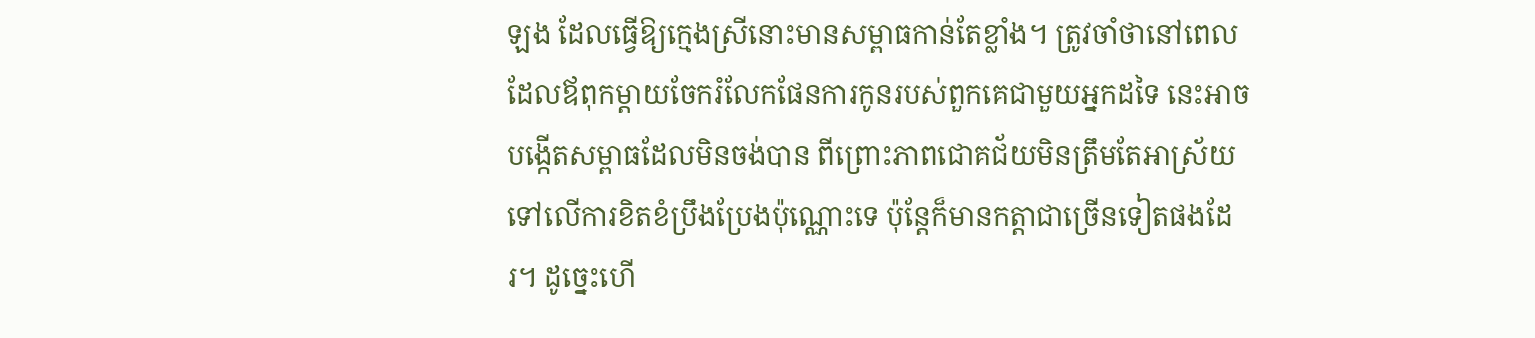ឡង ដែលធ្វើឱ្យក្មេងស្រីនោះមានសម្ពាធកាន់តែខ្លាំង។ ត្រូវចាំថានៅពេលដែលឪពុកម្តាយចែករំលែកផែនការកូនរបស់ពួកគេជាមួយអ្នកដទៃ នេះអាចបង្កើតសម្ពាធដែលមិនចង់បាន ពីព្រោះភាពជោគជ័យមិនត្រឹមតែអាស្រ័យទៅលើការខិតខំប្រឹងប្រែងប៉ុណ្ណោះទេ ប៉ុន្តែក៏មានកត្តាជាច្រើនទៀតផងដែរ។ ដូច្នេះហើ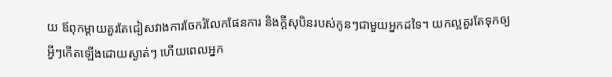យ ឪពុកម្តាយគួរតែជៀសវាងការចែករំលែកផែនការ និងក្តីសុបិនរបស់កូនៗជាមួយអ្នកដទៃ។ យកល្អគួរតែទុកឲ្យអ្វីៗកើតឡើងដោយស្ងាត់ៗ ហើយពេលអ្នក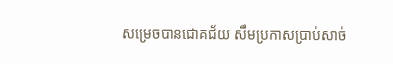សម្រេចបានជោគជ័យ សឹមប្រកាសប្រាប់សាច់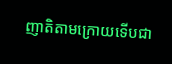ញាតិតាមក្រោយទើបជា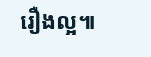រឿងល្អ៕